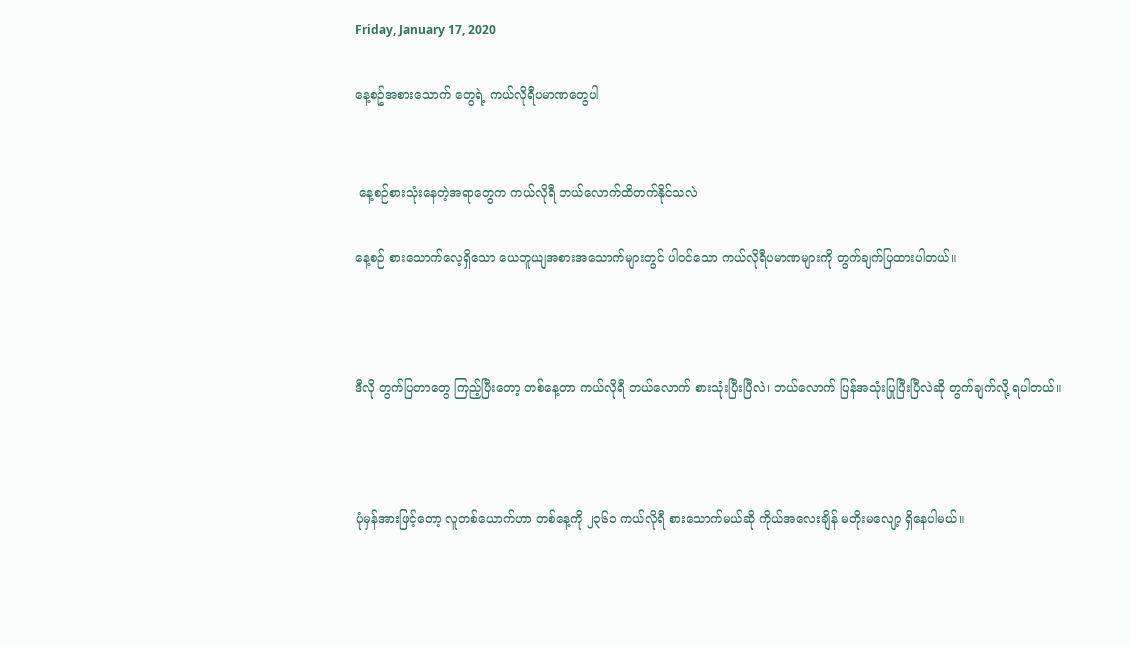Friday, January 17, 2020

နေ့စဥ်အစားသောက် တွေရဲ့ ကယ်လိုရီပမာဏတွေပါ


 နေ့စဉ်စားသုံးနေတဲ့အရာတွေက ကယ်လိုရီ ဘယ်လောက်ထိတက်နိုင်သလဲ

နေ့စဉ် စားသောက်လေ့ရှိသော ယေဘူယျအစားအသောက်များတွင် ပါဝင်သော ကယ်လိုရီပမာဏများကို တွက်ချက်ပြထားပါတယ်။



ဒီလို တွက်ပြတာတွေ ကြည့်ပြီးတော့ တစ်နေ့တာ ကယ်လိုရီ ဘယ်လောက် စားသုံးပြီးပြီလဲ၊ ဘယ်လောက် ပြန်အသုံးပြုပြီးပြီလဲဆို တွက်ချက်လို့ ရပါတယ်။



ပုံမှန်အားဖြင့်တော့ လူတစ်ယောက်ဟာ တစ်နေ့ကို ၂၃၆၁ ကယ်လိုရီ စားသောက်မယ်ဆို ကိုယ်အလေးချိန် မတိုးမလျော့ ရှိနေပါမယ်။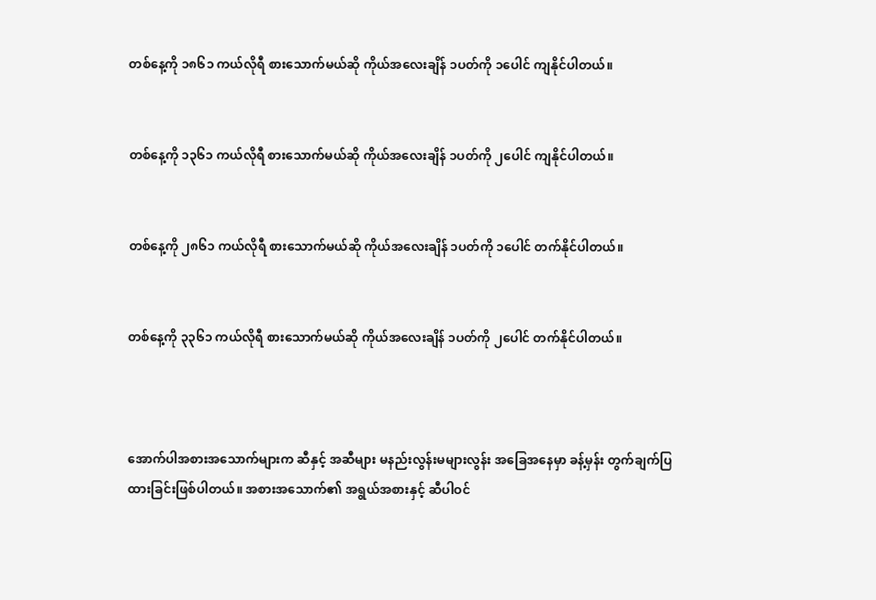တစ်နေ့ကို ၁၈၆၁ ကယ်လိုရီ စားသောက်မယ်ဆို ကိုယ်အလေးချိန် ၁ပတ်ကို ၁ပေါင် ကျနိုင်ပါတယ်။


တစ်နေ့ကို ၁၃၆၁ ကယ်လိုရီ စားသောက်မယ်ဆို ကိုယ်အလေးချိန် ၁ပတ်ကို ၂ပေါင် ကျနိုင်ပါတယ်။


တစ်နေ့ကို ၂၈၆၁ ကယ်လိုရီ စားသောက်မယ်ဆို ကိုယ်အလေးချိန် ၁ပတ်ကို ၁ပေါင် တက်နိုင်ပါတယ်။


တစ်နေ့ကို ၃၃၆၁ ကယ်လိုရီ စားသောက်မယ်ဆို ကိုယ်အလေးချိန် ၁ပတ်ကို ၂ပေါင် တက်နိုင်ပါတယ်။



အောက်ပါအစားအသောက်များက ဆီနှင့် အဆီများ မနည်းလွန်းမများလွန်း အခြေအနေမှာ ခန့်မှန်း တွက်ချက်ပြထားခြင်းဖြစ်ပါတယ်။ အစားအသောက်၏ အရွယ်အစားနှင့် ဆီပါဝင်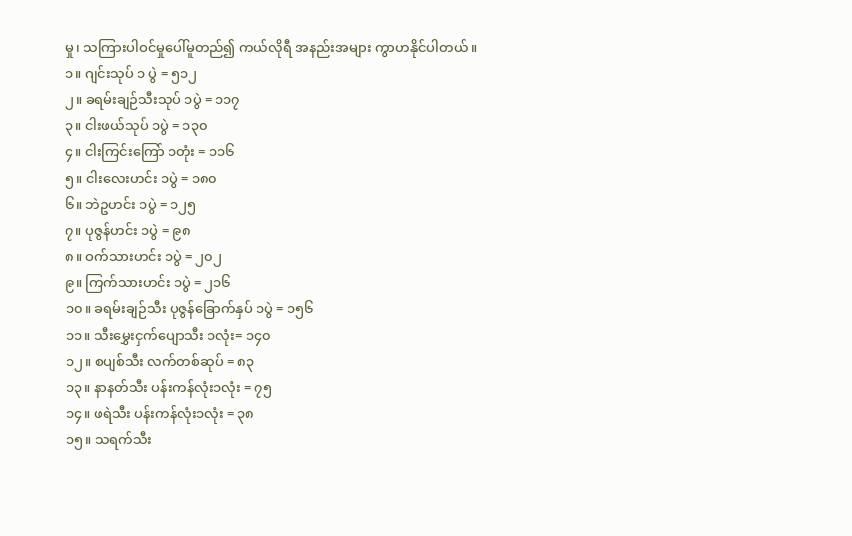မှု၊ သကြားပါဝင်မှုပေါ်မူတည်၍ ကယ်လိုရီ အနည်းအများ ကွာဟနိုင်ပါတယ်။
၁။ ဂျင်းသုပ် ၁ ပွဲ = ၅၁၂
၂။ ခရမ်းချဉ်သီးသုပ် ၁ပွဲ = ၁၁၇
၃။ ငါးဖယ်သုပ် ၁ပွဲ = ၁၃၀
၄။ ငါးကြင်းကြော် ၁တုံး = ၁၁၆
၅။ ငါးလေးဟင်း ၁ပွဲ = ၁၈၀
၆။ ဘဲဥဟင်း ၁ပွဲ = ၁၂၅
၇။ ပုဇွန်ဟင်း ၁ပွဲ = ၉၈
၈။ ဝက်သားဟင်း ၁ပွဲ = ၂၀၂
၉။ ကြက်သားဟင်း ၁ပွဲ = ၂၁၆
၁၀။ ခရမ်းချဉ်သီး ပုဇွန်ခြောက်နှပ် ၁ပွဲ = ၁၅၆
၁၁။ သီးမွှေးငှက်ပျောသီး ၁လုံး= ၁၄၀
၁၂။ စပျစ်သီး လက်တစ်ဆုပ် = ၈၃
၁၃။ နာနတ်သီး ပန်းကန်လုံး၁လုံး = ၇၅
၁၄။ ဖရဲသီး ပန်းကန်လုံး၁လုံး = ၃၈
၁၅။ သရက်သီး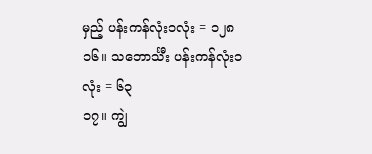မှည့် ပန်းကန်လုံး၁လုံး = ၁၂၈
၁၆။ သဘောင်္သီး ပန်းကန်လုံး၁လုံး = ၆၃
၁၇။ ကျွဲ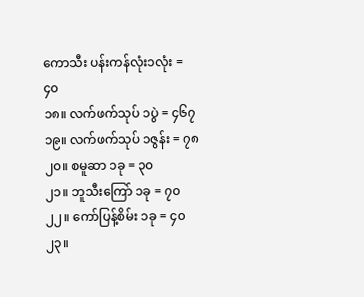ကောသီး ပန်းကန်လုံး၁လုံး = ၄၀
၁၈။ လက်ဖက်သုပ် ၁ပွဲ = ၄၆၇
၁၉။ လက်ဖက်သုပ် ၁ဇွန်း = ၇၈
၂၀။ စမူဆာ ၁ခု = ၃၀
၂၁။ ဘူသီးကြော် ၁ခု = ၇၀
၂၂။ ကော်ပြန့်စိမ်း ၁ခု = ၄၀
၂၃။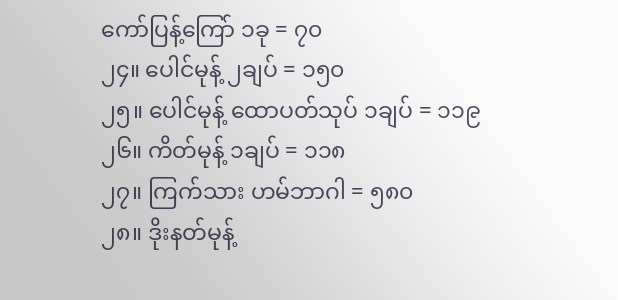ကော်ပြန့်ကြော် ၁ခု = ၇၀
၂၄။ ပေါင်မုန့် ၂ချပ် = ၁၅၀
၂၅။ ပေါင်မုန့် ထောပတ်သုပ် ၁ချပ် = ၁၁၉
၂၆။ ကိတ်မုန့် ၁ချပ် = ၁၁၈
၂၇။ ကြက်သား ဟမ်ဘာဂါ = ၅၈၀
၂၈။ ဒိုးနတ်မုန့်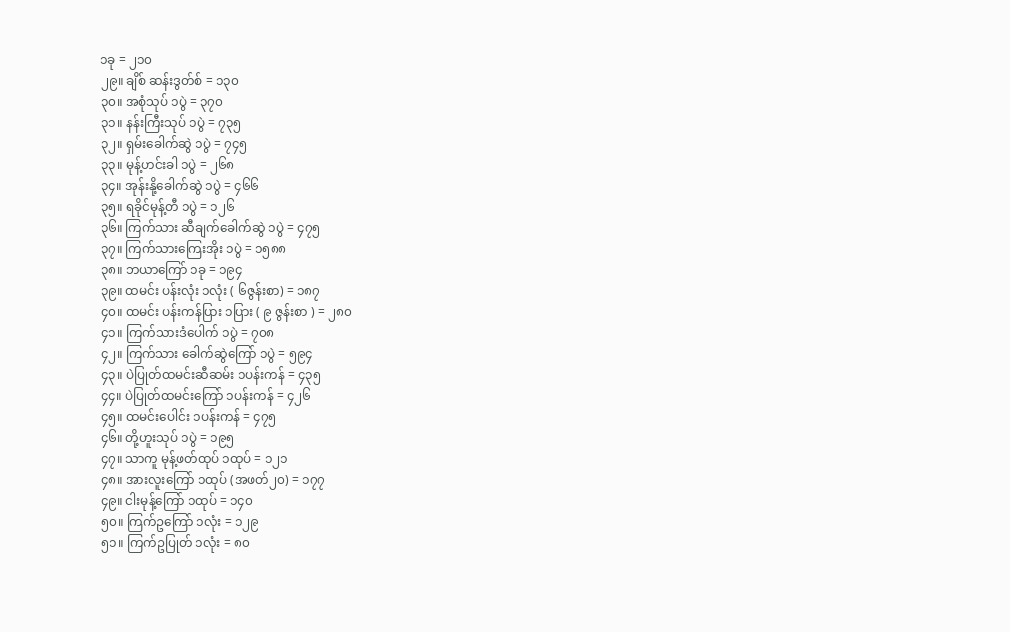၁ခု = ၂၁၀
၂၉။ ချိစ် ဆန်းဒွတ်စ် = ၁၃၀
၃၀။ အစုံသုပ် ၁ပွဲ = ၃၇၀
၃၁။ နန်းကြီးသုပ် ၁ပွဲ = ၇၃၅
၃၂။ ရှမ်းခေါက်ဆွဲ ၁ပွဲ = ၇၄၅
၃၃။ မုန့်ဟင်းခါ ၁ပွဲ = ၂၆၈
၃၄။ အုန်းနို့ခေါက်ဆွဲ ၁ပွဲ = ၄၆၆
၃၅။ ရခိုင်မုန့်တီ ၁ပွဲ = ၁၂၆
၃၆။ ကြက်သား ဆီချက်ခေါက်ဆွဲ ၁ပွဲ = ၄၇၅
၃၇။ ကြက်သားကြေးအိုး ၁ပွဲ = ၁၅၈၈
၃၈။ ဘယာကြော် ၁ခု = ၁၉၄
၃၉။ ထမင်း ပန်းလုံး ၁လုံး ( ၆ဇွန်းစာ) = ၁၈၇
၄၀။ ထမင်း ပန်းကန်ပြား ၁ပြား ( ၉ ဇွန်းစာ ) = ၂၈၀
၄၁။ ကြက်သားဒံပေါက် ၁ပွဲ = ၇၀၈
၄၂။ ကြက်သား ခေါက်ဆွဲကြော် ၁ပွဲ = ၅၉၄
၄၃။ ပဲပြုတ်ထမင်းဆီဆမ်း ၁ပန်းကန် = ၄၃၅
၄၄။ ပဲပြုတ်ထမင်းကြော် ၁ပန်းကန် = ၄၂၆
၄၅။ ထမင်းပေါင်း ၁ပန်းကန် = ၄၇၅
၄၆။ တို့ဟူးသုပ် ၁ပွဲ = ၁၉၅
၄၇။ သာကူ မုန့်ဖတ်ထုပ် ၁ထုပ် = ၁၂၁
၄၈။ အားလူးကြော် ၁ထုပ် (အဖတ်၂၀) = ၁၇၇
၄၉။ ငါးမုန့်ကြော် ၁ထုပ် = ၁၄၀
၅၀။ ကြက်ဥကြော် ၁လုံး = ၁၂၉
၅၁။ ကြက်ဥပြုတ် ၁လုံး = ၈၀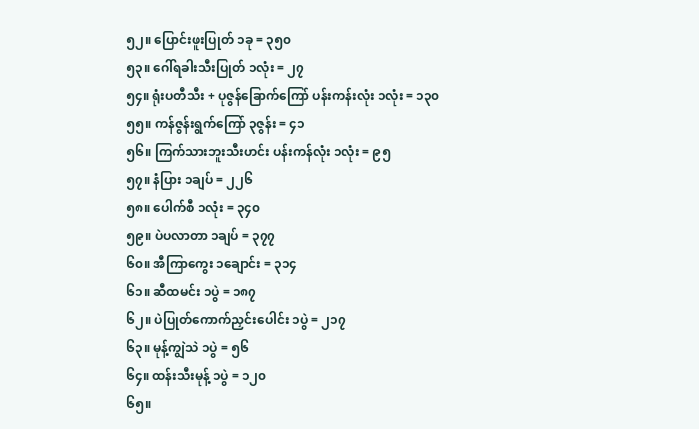၅၂။ ပြောင်းဖူးပြုတ် ၁ခု = ၃၅၀
၅၃။ ဂေါ်ရခါးသီးပြုတ် ၁လုံး = ၂၇
၅၄။ ရုံးပတီသီး + ပုဇွန်ခြောက်ကြော် ပန်းကန်းလုံး ၁လုံး = ၁၃၀
၅၅။ ကန်ဇွန်းရွက်ကြော် ၃ဇွန်း = ၄၁
၅၆။ ကြက်သားဘူးသီးဟင်း ပန်းကန်လုံး ၁လုံး = ၉၅
၅၇။ နံပြား ၁ချပ် = ၂၂၆
၅၈။ ပေါက်စီ ၁လုံး = ၃၄၀
၅၉။ ပဲပလာတာ ၁ချပ် = ၃၇၇
၆၀။ အီကြာကွေး ၁ချောင်း = ၃၁၄
၆၁။ ဆီထမင်း ၁ပွဲ = ၁၈၇
၆၂။ ပဲပြုတ်ကောက်ညှင်းပေါင်း ၁ပွဲ = ၂၁၇
၆၃။ မုန့်ကျွဲသဲ ၁ပွဲ = ၅၆
၆၄။ ထန်းသီးမုန့် ၁ပွဲ = ၁၂၀
၆၅။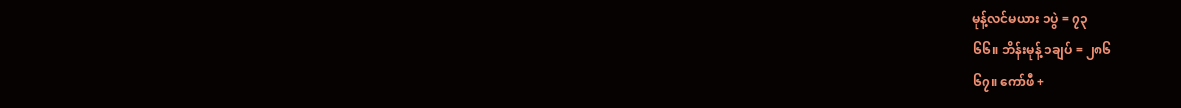မုန့်လင်မယား ၁ပွဲ = ၇၃
၆၆။ ဘိန်းမုန့် ၁ချပ် = ၂၈၆
၆၇။ ကော်ဖီ +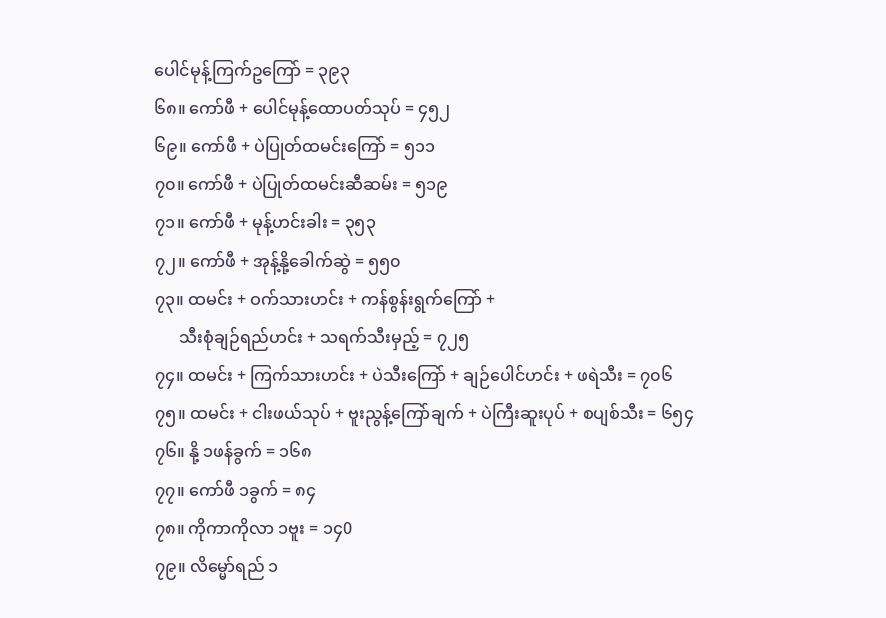ပေါင်မုန့်ကြက်ဥကြော် = ၃၉၃
၆၈။ ကော်ဖီ + ပေါင်မုန့်ထောပတ်သုပ် = ၄၅၂
၆၉။ ကော်ဖီ + ပဲပြုတ်ထမင်းကြော် = ၅၁၁
၇၀။ ကော်ဖီ + ပဲပြုတ်ထမင်းဆီဆမ်း = ၅၁၉
၇၁။ ကော်ဖီ + မုန့်ဟင်းခါး = ၃၅၃
၇၂။ ကော်ဖီ + အုန့်နို့ခေါက်ဆွဲ = ၅၅၀
၇၃။ ထမင်း + ဝက်သားဟင်း + ကန်စွန်းရွက်ကြော် +
      သီးစုံချဉ်ရည်ဟင်း + သရက်သီးမှည့် = ၇၂၅
၇၄။ ထမင်း + ကြက်သားဟင်း + ပဲသီးကြော် + ချဉ်ပေါင်ဟင်း + ဖရဲသီး = ၇၀၆
၇၅။ ထမင်း + ငါးဖယ်သုပ် + ဗူးညွန့်ကြော်ချက် + ပဲကြီးဆူးပုပ် + စပျစ်သီး = ၆၅၄
၇၆။ နို့ ၁ဖန်ခွက် = ၁၆၈
၇၇။ ကော်ဖီ ၁ခွက် = ၈၄
၇၈။ ကိုကာကိုလာ ၁ဗူး = ၁၄0
၇၉။ လိမ္မော်ရည် ၁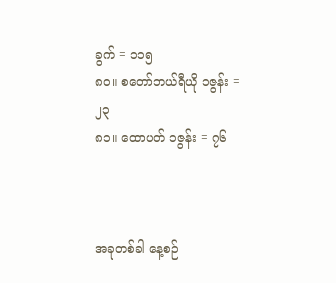ခွက် = ၁၁၅
၈၀။ စတော်ဘယ်ရီယို ၁ဇွန်း = ၂၃
၈၁။ ထောပတ် ၁ဇွန်း = ၇၆



အခုတစ်ခါ နေ့စဉ်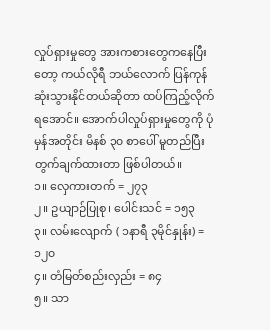လှုပ်ရှားမှုတွေ အားကစားတွေကနေပြီးတော့ ကယ်လိုရီ ဘယ်လောက် ပြန်ကုန်ဆုံးသွားနိုင်တယ်ဆိုတာ ထပ်ကြည့်လိုက်ရအောင်။ အောက်ပါလှုပ်ရှားမှုတွေကို ပုံမှန်အတိုင်း မိနစ် ၃၀ စာပေါ် မူတည်ပြီး တွက်ချက်ထားတာ ဖြစ်ပါတယ်။
၁။ လှေကားတက် = ၂၇၃
၂။ ဥယျာဉ်ပြုစု၊ ပေါင်းသင် = ၁၅၃
၃။ လမ်းလျောက် ( ၁နာရီ ၃မိုင်နှုန်း) = ၁၂၀
၄။ တံမြတ်စည်းလှည်း = ၈၄
၅။ သာ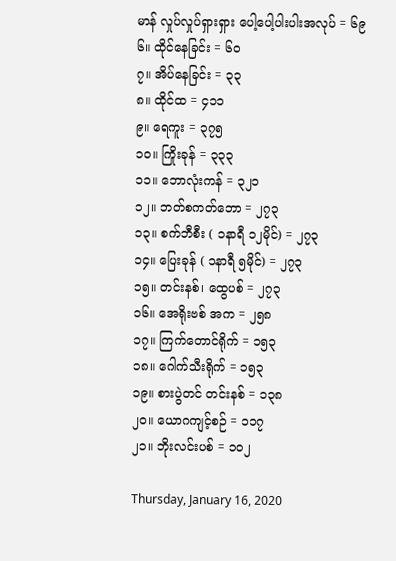မာန် လှုပ်လှုပ်ရှားရှား ပေါ့ပေါ့ပါးပါးအလုပ် = ၆၉
၆။ ထိုင်နေခြင်း = ၆၀
၇။ အိပ်နေခြင်း = ၃၃
၈။ ထိုင်ထ = ၄၁၁
၉။ ရေကူး = ၃၇၅
၁၀။ ကြိုးခုန် = ၃၃၃
၁၁။ ဘောလုံးကန် = ၃၂၁
၁၂။ ဘတ်စကတ်ဘော = ၂၇၃
၁၃။ စက်ဘီစီး ( ၁နာရီ ၁၂မိုင်) = ၂၇၃
၁၄။ ပြေးခုန် ( ၁နာရီ ၅မိုင်) = ၂၇၃
၁၅။ တင်းနစ်၊ ထွေပစ် = ၂၇၃
၁၆။ အေရိုးဗစ် အက = ၂၅၈
၁၇။ ကြက်တောင်ရိုက် = ၁၅၃
၁၈။ ဂေါက်သီးရိုက် = ၁၅၃
၁၉။ စားပွဲတင် တင်းနစ် = ၁၃၈
၂၀။ ယောဂကျင့်စဉ် = ၁၁၇
၂၁။ ဘိုးလင်းပစ် = ၁၀၂

Thursday, January 16, 2020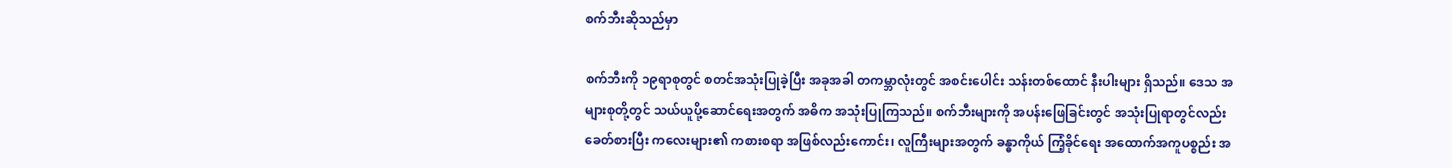စက်ဘီးဆိုသည်မှာ

စက်ဘီးကို ၁၉ရာစုတွင် စတင်အသုံးပြုခဲ့ပြီး အခုအခါ တကမ္ဘာလုံးတွင် အစင်းပေါင်း သန်းတစ်ထောင် နီးပါးများ ရှိသည်။ ဒေသ အများစုတို့တွင် သယ်ယူပို့ဆောင်ရေးအတွက် အဓိက အသုံးပြုကြသည်။ စက်ဘီးများကို အပန်းဖြေခြင်းတွင် အသုံးပြုရာတွင်လည်း ခေတ်စားပြီး ကလေးများ၏ ကစားစရာ အဖြစ်လည်းကောင်း၊ လူကြီးများအတွက် ခန္ဓာကိုယ် ကြံ့ခိုင်ရေး အထောက်အကူပစ္စည်း အ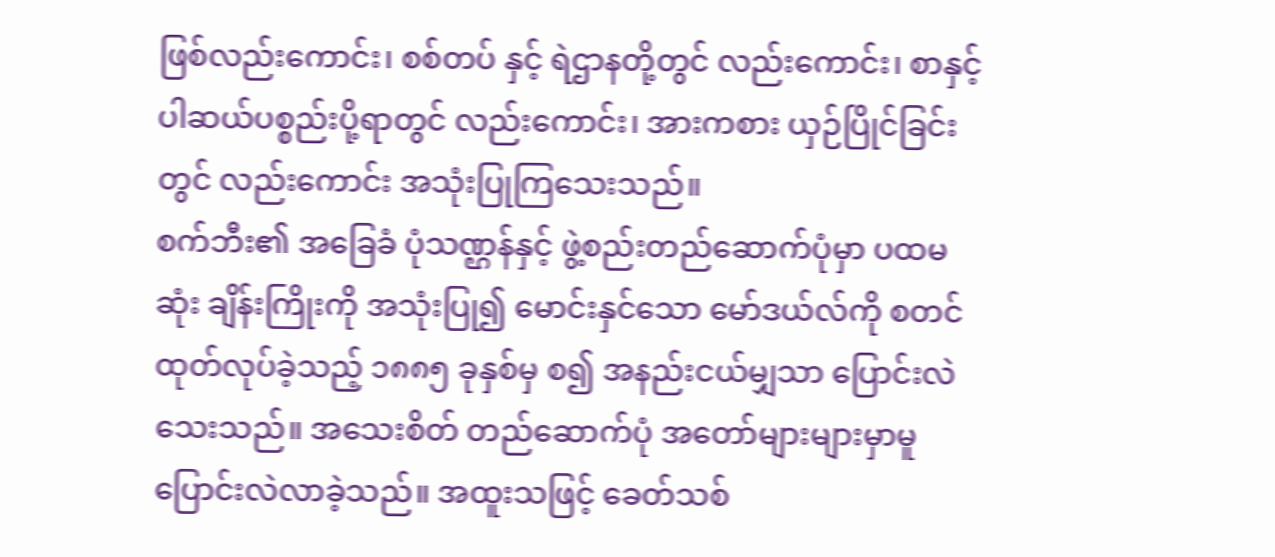ဖြစ်လည်းကောင်း၊ စစ်တပ် နှင့် ရဲဌာနတို့တွင် လည်းကောင်း၊ စာနှင့် ပါဆယ်ပစ္စည်းပို့ရာတွင် လည်းကောင်း၊ အားကစား ယှဉ်ပြိုင်ခြင်းတွင် လည်းကောင်း အသုံးပြုကြသေးသည်။
စက်ဘီး၏ အခြေခံ ပုံသဏ္ဌန်နှင့် ဖွဲ့စည်းတည်ဆောက်ပုံမှာ ပထမဆုံး ချိန်းကြိုးကို အသုံးပြု၍ မောင်းနှင်သော မော်ဒယ်လ်ကို စတင်ထုတ်လုပ်ခဲ့သည့် ၁၈၈၅ ခုနှစ်မှ စ၍ အနည်းငယ်မျှသာ ပြောင်းလဲသေးသည်။ အသေးစိတ် တည်ဆောက်ပုံ အတော်များများမှာမူ ပြောင်းလဲလာခဲ့သည်။ အထူးသဖြင့် ခေတ်သစ်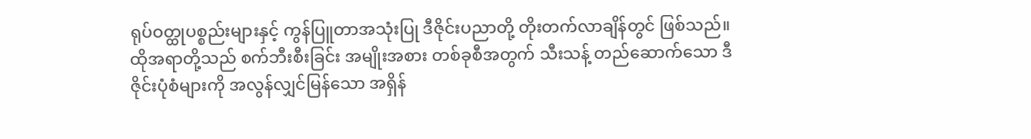ရုပ်ဝတ္ထုပစ္စည်းများနှင့် ကွန်ပြူတာအသုံးပြု ဒီဇိုင်းပညာတို့ တိုးတက်လာချိန်တွင် ဖြစ်သည်။ ထိုအရာတို့သည် စက်ဘီးစီးခြင်း အမျိုးအစား တစ်ခုစီအတွက် သီးသန့် တည်ဆောက်သော ဒီဇိုင်းပုံစံများကို အလွန်လျှင်မြန်သော အရှိန်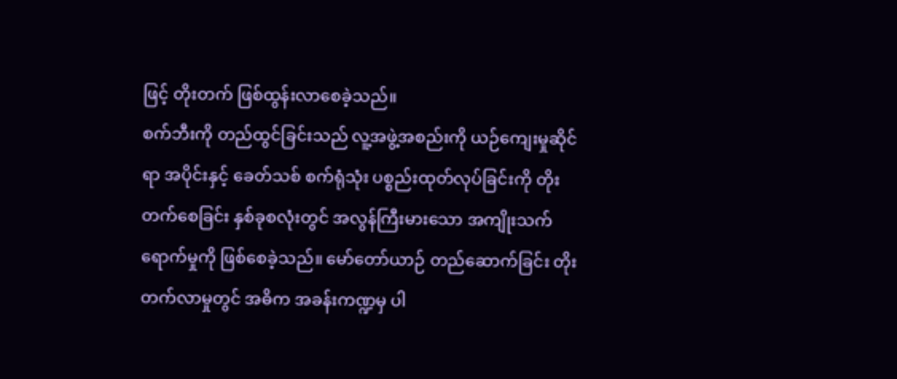ဖြင့် တိုးတက် ဖြစ်ထွန်းလာစေခဲ့သည်။
စက်ဘီးကို တည်ထွင်ခြင်းသည် လူ့အဖွဲ့အစည်းကို ယဉ်ကျေးမှုဆိုင်ရာ အပိုင်းနှင့် ခေတ်သစ် စက်ရုံသုံး ပစ္စည်းထုတ်လုပ်ခြင်းကို တိုးတက်စေခြင်း နှစ်ခုစလုံးတွင် အလွန်ကြီးမားသော အကျိုးသက်ရောက်မှုကို ဖြစ်စေခဲ့သည်။ မော်တော်ယာဉ် တည်ဆောက်ခြင်း တိုးတက်လာမှုတွင် အဓိက အခန်းကဏ္ဍမှ ပါ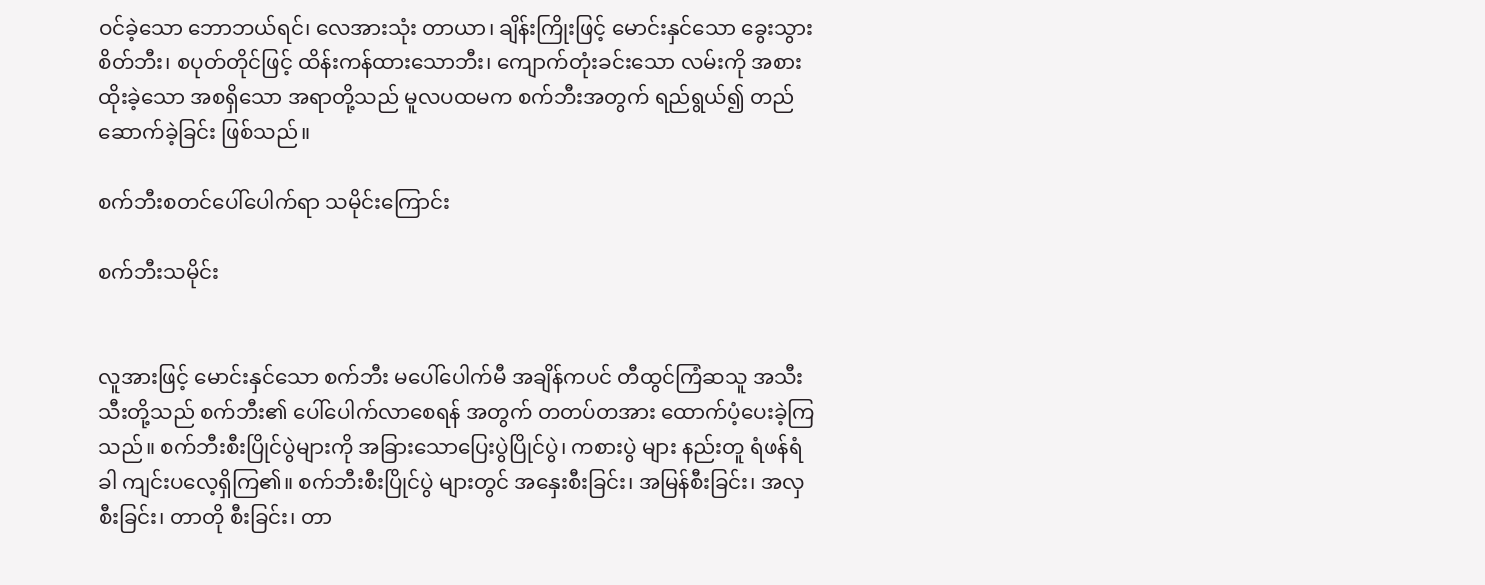ဝင်ခဲ့သော ဘောဘယ်ရင်၊ လေအားသုံး တာယာ၊ ချိန်းကြိုးဖြင့် မောင်းနှင်သော ခွေးသွားစိတ်ဘီး၊ စပုတ်တိုင်ဖြင့် ထိန်းကန်ထားသောဘီး၊ ကျောက်တုံးခင်းသော လမ်းကို အစားထိုးခဲ့သော အစရှိသော အရာတို့သည် မူလပထမက စက်ဘီးအတွက် ရည်ရွယ်၍ တည်ဆောက်ခဲ့ခြင်း ဖြစ်သည်။

စက်ဘီးစတင်ပေါ်ပေါက်ရာ သမိုင်းကြောင်း

စက်ဘီးသမိုင်း


လူအားဖြင့် မောင်းနှင်သော စက်ဘီး မပေါ်ပေါက်မီ အချိန်ကပင် တီထွင်ကြံဆသူ အသီးသီးတို့သည် စက်ဘီး၏ ပေါ်ပေါက်လာစေရန် အတွက် တတပ်တအား ထောက်ပံ့ပေးခဲ့ကြသည်။ စက်ဘီးစီးပြိုင်ပွဲများကို အခြားသောပြေးပွဲပြိုင်ပွဲ၊ ကစားပွဲ များ နည်းတူ ရံဖန်ရံခါ ကျင်းပလေ့ရှိကြ၏။ စက်ဘီးစီးပြိုင်ပွဲ များတွင် အနှေးစီးခြင်း၊ အမြန်စီးခြင်း၊ အလှစီးခြင်း၊ တာတို စီးခြင်း၊ တာ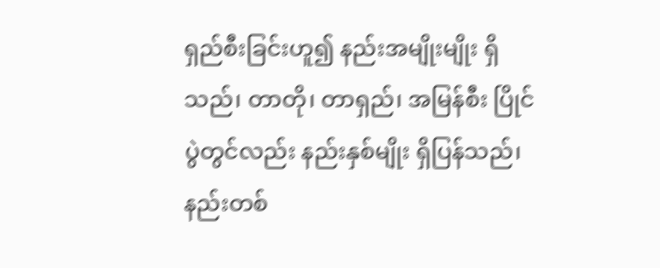ရှည်စီးခြင်းဟူ၍ နည်းအမျိုးမျိုး ရှိသည်၊ တာတို၊ တာရှည်၊ အမြန်စီး ပြိုင်ပွဲတွင်လည်း နည်းနှစ်မျိုး ရှိပြန်သည်၊ နည်းတစ်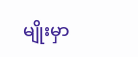မျိုးမှာ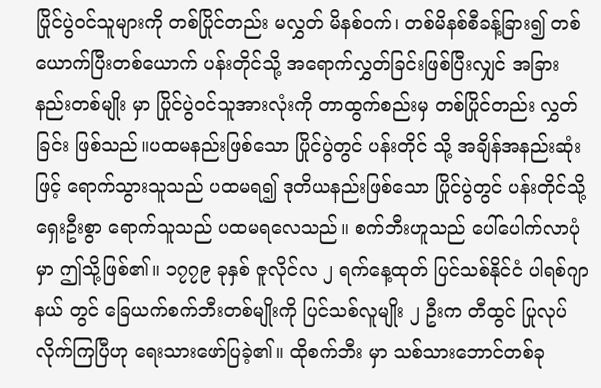ပြိုင်ပွဲဝင်သူများကို တစ်ပြိုင်တည်း မလွှတ် မိနစ်ဝက်၊ တစ်မိနစ်စီခန့်ခြား၍ တစ်ယောက်ပြီးတစ်ယောက် ပန်းတိုင်သို့ အရောက်လွှတ်ခြင်းဖြစ်ပြီးလျှင် အခြားနည်းတစ်မျိုး မှာ ပြိုင်ပွဲဝင်သူအားလုံးကို တာထွက်စည်းမှ တစ်ပြိုင်တည်း လွှတ်ခြင်း ဖြစ်သည်။ပထမနည်းဖြစ်သော ပြိုင်ပွဲတွင် ပန်းတိုင် သို့ အချိန်အနည်းဆုံးဖြင့် ရောက်သွားသူသည် ပထမရ၍ ဒုတိယနည်းဖြစ်သော ပြိုင်ပွဲတွင် ပန်းတိုင်သို့ ရှေးဦးစွာ ရောက်သူသည် ပထမရလေသည်။ စက်ဘီးဟူသည် ပေါ်ပေါက်လာပုံမှာ ဤသို့ဖြစ်၏။ ၁၇၇၉ ခုနှစ် ဇူလိုင်လ ၂ ရက်နေ့ထုတ် ပြင်သစ်နိုင်ငံ ပါရစ်ဂျာနယ် တွင် ခြေယက်စက်ဘီးတစ်မျိုးကို ပြင်သစ်လူမျိုး ၂ ဦးက တီထွင် ပြုလုပ်လိုက်ကြပြီဟု ရေးသားဖော်ပြခဲ့၏။ ထိုစက်ဘီး မှာ သစ်သားဘောင်တစ်ခု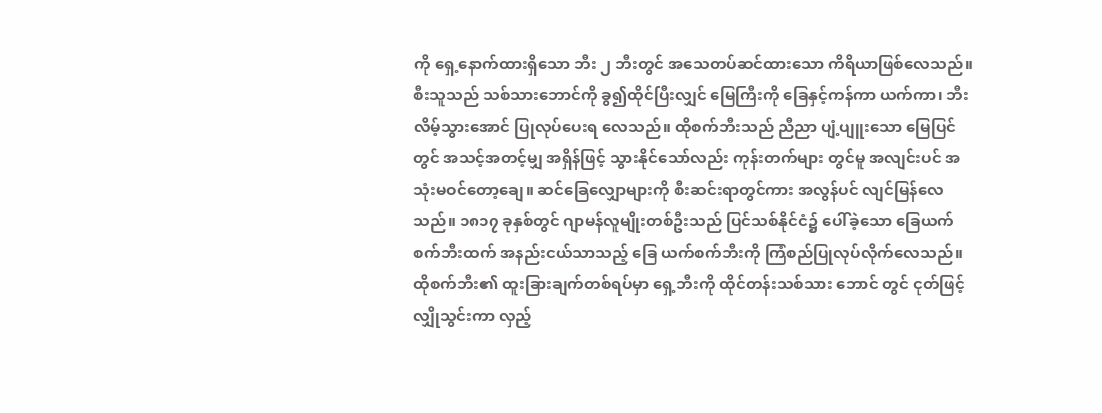ကို ရှေ့နောက်ထားရှိသော ဘီး ၂ ဘီးတွင် အသေတပ်ဆင်ထားသော ကိရိယာဖြစ်လေသည်။ စီးသူသည် သစ်သားဘောင်ကို ခွ၍ထိုင်ပြီးလျှင် မြေကြီးကို ခြေနှင့်ကန်ကာ ယက်ကာ၊ ဘီးလိမ့်သွားအောင် ပြုလုပ်ပေးရ လေသည်။ ထိုစက်ဘီးသည် ညီညာ ပျံ့ပျူးသော မြေပြင်တွင် အသင့်အတင့်မျှ အရှိန်ဖြင့် သွားနိုင်သော်လည်း ကုန်းတက်များ တွင်မူ အလျင်းပင် အသုံးမဝင်တော့ချေ။ ဆင်ခြေလျှောများကို စီးဆင်းရာတွင်ကား အလွန်ပင် လျင်မြန်လေသည်။ ၁၈၁၇ ခုနှစ်တွင် ဂျာမန်လူမျိုးတစ်ဦးသည် ပြင်သစ်နိုင်ငံ၌ ပေါ်ခဲ့သော ခြေယက်စက်ဘီးထက် အနည်းငယ်သာသည့် ခြေ ယက်စက်ဘီးကို ကြံစည်ပြုလုပ်လိုက်လေသည်။ ထိုစက်ဘီး၏ ထူးခြားချက်တစ်ရပ်မှာ ရှေ့ဘီးကို ထိုင်တန်းသစ်သား ဘောင် တွင် ငုတ်ဖြင့်လျှိုသွင်းကာ လှည့်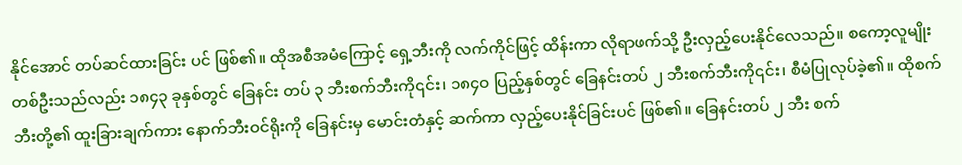နိုင်အောင် တပ်ဆင်ထားခြင်း ပင် ဖြစ်၏။ ထိုအစီအမံကြောင့် ရှေ့ဘီးကို လက်ကိုင်ဖြင့် ထိန်းကာ လိုရာဖက်သို့ ဦးလှည့်ပေးနိုင်လေသည်။ စကော့လူမျိုးတစ်ဦးသည်လည်း ၁၈၄၃ ခုနှစ်တွင် ခြေနင်း တပ် ၃ ဘီးစက်ဘီးကို၎င်း၊ ၁၈၄ဝ ပြည့်နှစ်တွင် ခြေနင်းတပ် ၂ ဘီးစက်ဘီးကို၎င်း၊ စီမံပြုလုပ်ခဲ့၏။ ထိုစက်ဘီးတို့၏ ထူးခြားချက်ကား နောက်ဘီးဝင်ရိုးကို ခြေနင်းမှ မောင်းတံနှင့် ဆက်ကာ လှည့်ပေးနိုင်ခြင်းပင် ဖြစ်၏။ ခြေနင်းတပ် ၂ ဘီး စက်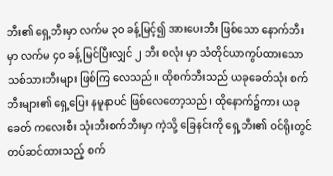ဘီး၏ ရှေ့ဘီးမှာ လက်မ ၃ဝ ခန့်မြင့်၍ အားပေးဘီး ဖြစ်သော နောက်ဘီးမှာ လက်မ ၄ဝ ခန့် မြင်ပြီးလျှင် ၂ ဘီး စလုံး မှာ သံတိုင်ယာကွပ်ထားသော သစ်သားဘီးများ ဖြစ်ကြ လေသည်။ ထိုစက်ဘီးသည် ယခုခေတ်သုံး စက်ဘီးများ၏ ရှေ့ပြေး နမူနာပင် ဖြစ်လေတော့သည်၊ ထိုနောက်၌ကား ယခုခေတ် ကလေးစီး သုံးဘီးစက်ဘီးမှာ ကဲ့သို့ ခြေနင်းကို ရှေ့ဘီး၏ ဝင်ရိုးတွင် တပ်ဆင်ထားသည့် စက်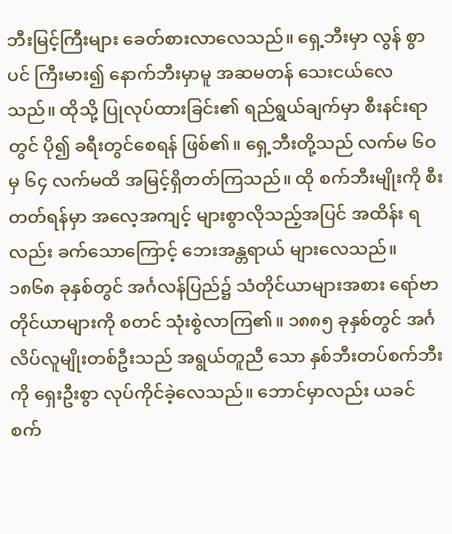ဘီးမြင့်ကြီးများ ခေတ်စားလာလေသည်။ ရှေ့ဘီးမှာ လွန် စွာပင် ကြီးမား၍ နောက်ဘီးမှာမူ အဆမတန် သေးငယ်လေ သည်။ ထိုသို့ ပြုလုပ်ထားခြင်း၏ ရည်ရွယ်ချက်မှာ စီးနင်းရာ တွင် ပို၍ ခရီးတွင်စေရန် ဖြစ်၏။ ရှေ့ဘီးတို့သည် လက်မ ၆ဝ မှ ၆၄ လက်မထိ အမြင့်ရှိတတ်ကြသည်။ ထို စက်ဘီးမျိုးကို စီးတတ်ရန်မှာ အလေ့အကျင့် များစွာလိုသည့်အပြင် အထိန်း ရလည်း ခက်သောကြောင့် ဘေးအန္တရာယ် များလေသည်။ ၁၈၆၈ ခုနှစ်တွင် အင်္ဂလန်ပြည်၌ သံတိုင်ယာများအစား ရော်ဗာ တိုင်ယာများကို စတင် သုံးစွဲလာကြ၏။ ၁၈၈၅ ခုနှစ်တွင် အင်္ဂလိပ်လူမျိုးတစ်ဦးသည် အရွယ်တူညီ သော နှစ်ဘီးတပ်စက်ဘီးကို ရှေးဦးစွာ လုပ်ကိုင်ခဲ့လေသည်။ ဘောင်မှာလည်း ယခင် စက်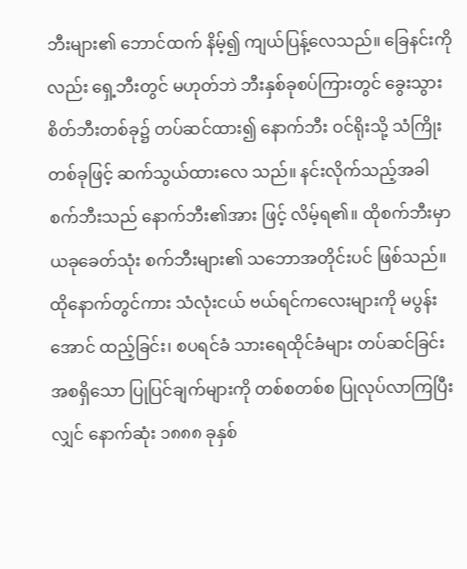ဘီးများ၏ ဘောင်ထက် နိမ့်၍ ကျယ်ပြန့်လေသည်။ ခြေနင်းကိုလည်း ရှေ့ဘီးတွင် မဟုတ်ဘဲ ဘီးနှစ်ခုစပ်ကြားတွင် ခွေးသွားစိတ်ဘီးတစ်ခု၌ တပ်ဆင်ထား၍ နောက်ဘီး ဝင်ရိုးသို့ သံကြိုးတစ်ခုဖြင့် ဆက်သွယ်ထားလေ သည်။ နင်းလိုက်သည့်အခါ စက်ဘီးသည် နောက်ဘီး၏အား ဖြင့် လိမ့်ရ၏။ ထိုစက်ဘီးမှာ ယခုခေတ်သုံး စက်ဘီးများ၏ သဘောအတိုင်းပင် ဖြစ်သည်။ ထိုနောက်တွင်ကား သံလုံးငယ် ဗယ်ရင်ကလေးများကို မပွန်းအောင် ထည့်ခြင်း၊ စပရင်ခံ သားရေထိုင်ခံများ တပ်ဆင်ခြင်း အစရှိသော ပြုပြင်ချက်များကို တစ်စတစ်စ ပြုလုပ်လာကြပြီးလျှင် နောက်ဆုံး ၁၈၈၈ ခုနှစ်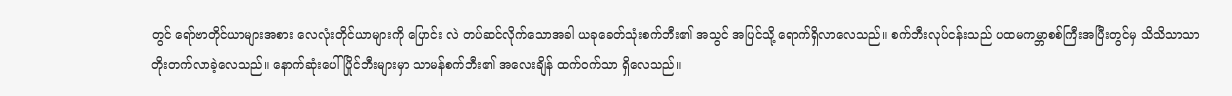တွင် ရော်ဗာတိုင်ယာများအစား လေလုံးတိုင်ယာများကို ပြောင်း လဲ တပ်ဆင်လိုက်သောအခါ ယခုခေတ်သုံးစက်ဘီး၏ အသွင် အပြင်သို့ ရောက်ရှိလာလေသည်။ စက်ဘီးလုပ်ငန်းသည် ပထမကမ္ဘာစစ်ကြီးအပြီးတွင်မှ သိသိသာသာ တိုးတက်လာခဲ့လေသည်။ နောက်ဆုံးပေါ် ပြိုင်ဘီးများမှာ သာမန်စက်ဘီး၏ အလေးချိန် ထက်ဝက်သာ ရှိလေသည်။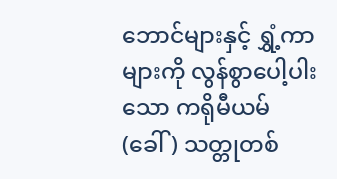ဘောင်များနှင့် ရွှံ့ကာများကို လွန်စွာပေါ့ပါးသော ကရိုမီယမ် (ခေါ်) သတ္တုတစ်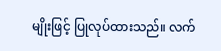မျိုးဖြင့် ပြုလုပ်ထားသည်။ လက်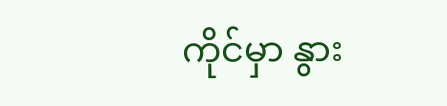ကိုင်မှာ နွား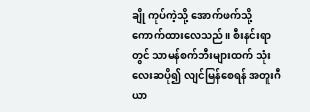ချို ကုပ်ကဲ့သို့ အောက်ဖက်သို့ ကောက်ထားလေသည်။ စီးနင်းရာတွင် သာမန်စက်ဘီးများထက် သုံးလေးဆပို၍ လျင်မြန်စေရန် အတူးဂီယာ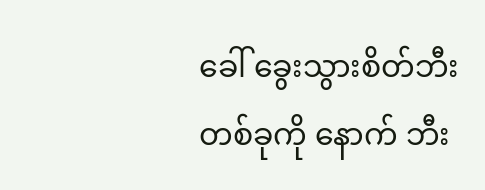ခေါ် ခွေးသွားစိတ်ဘီးတစ်ခုကို နောက် ဘီး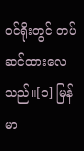ဝင်ရိုးတွင် တပ်ဆင်ထားလေသည်။[၁] မြန်မာ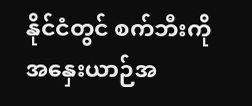နိုင်ငံတွင် စက်ဘီးကို အနှေးယာဉ်အ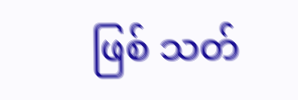ဖြစ် သတ်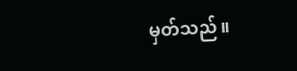မှတ်သည်။